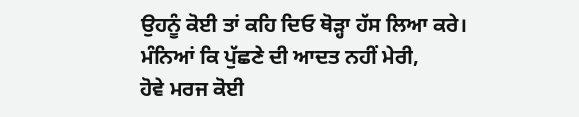ਉਹਨੂੰ ਕੋਈ ਤਾਂ ਕਹਿ ਦਿਓ ਥੋੜ੍ਹਾ ਹੱਸ ਲਿਆ ਕਰੇ।
ਮੰਨਿਆਂ ਕਿ ਪੁੱਛਣੇ ਦੀ ਆਦਤ ਨਹੀਂ ਮੇਰੀ,
ਹੋਵੇ ਮਰਜ ਕੋਈ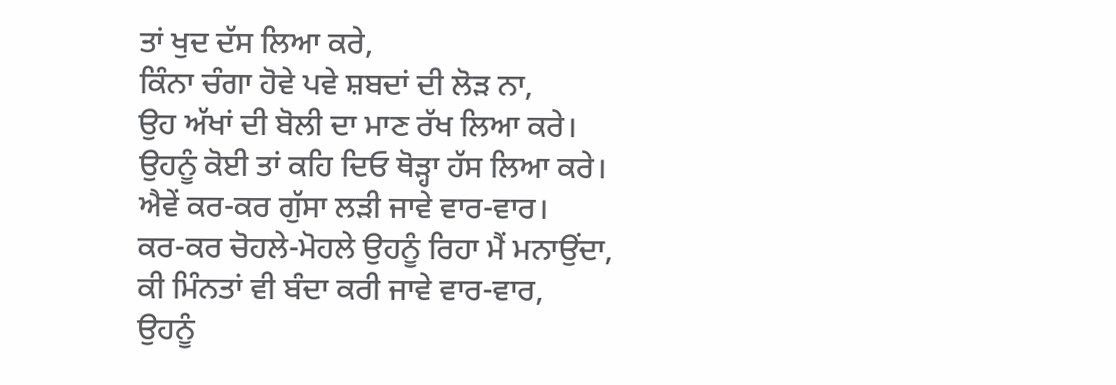ਤਾਂ ਖੁਦ ਦੱਸ ਲਿਆ ਕਰੇ,
ਕਿੰਨਾ ਚੰਗਾ ਹੋਵੇ ਪਵੇ ਸ਼ਬਦਾਂ ਦੀ ਲੋੜ ਨਾ,
ਉਹ ਅੱਖਾਂ ਦੀ ਬੋਲੀ ਦਾ ਮਾਣ ਰੱਖ ਲਿਆ ਕਰੇ।
ਉਹਨੂੰ ਕੋਈ ਤਾਂ ਕਹਿ ਦਿਓ ਥੋੜ੍ਹਾ ਹੱਸ ਲਿਆ ਕਰੇ।
ਐਵੇਂ ਕਰ-ਕਰ ਗੁੱਸਾ ਲੜੀ ਜਾਵੇ ਵਾਰ-ਵਾਰ।
ਕਰ-ਕਰ ਚੋਹਲੇ-ਮੋਹਲੇ ਉਹਨੂੰ ਰਿਹਾ ਮੈਂ ਮਨਾਉਂਦਾ,
ਕੀ ਮਿੰਨਤਾਂ ਵੀ ਬੰਦਾ ਕਰੀ ਜਾਵੇ ਵਾਰ-ਵਾਰ,
ਉਹਨੂੰ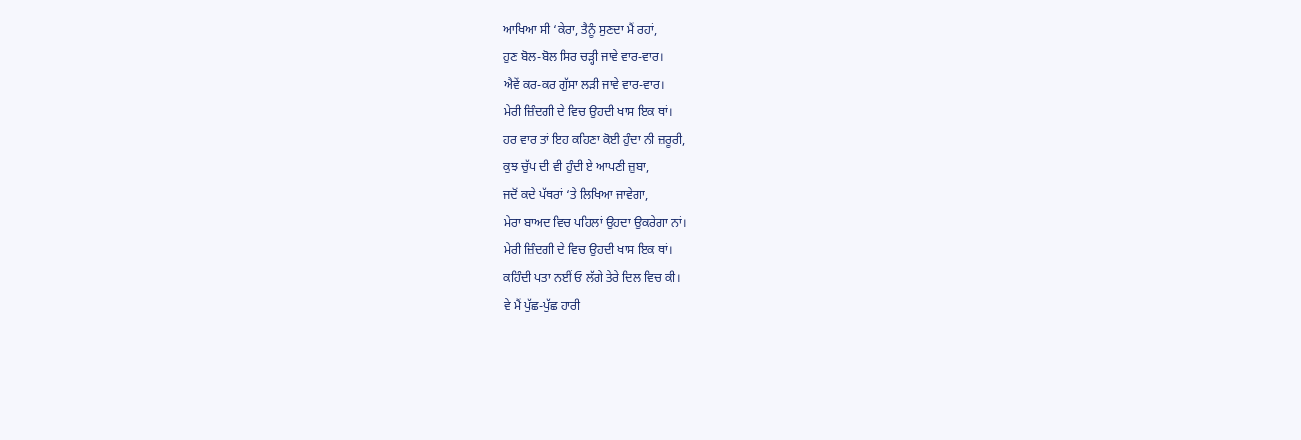ਆਖਿਆ ਸੀ ‘ਕੇਰਾ, ਤੈਨੂੰ ਸੁਣਦਾ ਮੈਂ ਰਹਾਂ,
ਹੁਣ ਬੋਲ-ਬੋਲ ਸਿਰ ਚੜ੍ਹੀ ਜਾਵੇ ਵਾਰ-ਵਾਰ।
ਐਵੇਂ ਕਰ-ਕਰ ਗੁੱਸਾ ਲੜੀ ਜਾਵੇ ਵਾਰ-ਵਾਰ।
ਮੇਰੀ ਜ਼ਿੰਦਗੀ ਦੇ ਵਿਚ ਉਹਦੀ ਖਾਸ ਇਕ ਥਾਂ।
ਹਰ ਵਾਰ ਤਾਂ ਇਹ ਕਹਿਣਾ ਕੋਈ ਹੁੰਦਾ ਨੀ ਜ਼ਰੂਰੀ,
ਕੁਝ ਚੁੱਪ ਦੀ ਵੀ ਹੁੰਦੀ ਏ ਆਪਣੀ ਜ਼ੁਬਾ,
ਜਦੋਂ ਕਦੇ ਪੱਥਰਾਂ ‘ਤੇ ਲਿਖਿਆ ਜਾਵੇਗਾ,
ਮੇਰਾ ਬਾਅਦ ਵਿਚ ਪਹਿਲਾਂ ਉਹਦਾ ਉਕਰੇਗਾ ਨਾਂ।
ਮੇਰੀ ਜ਼ਿੰਦਗੀ ਦੇ ਵਿਚ ਉਹਦੀ ਖਾਸ ਇਕ ਥਾਂ।
ਕਹਿੰਦੀ ਪਤਾ ਨਈਂ ਓ ਲੱਗੇ ਤੇਰੇ ਦਿਲ ਵਿਚ ਕੀ।
ਵੇ ਮੈਂ ਪੁੱਛ-ਪੁੱਛ ਹਾਰੀ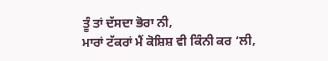ਤੂੰ ਤਾਂ ਦੱਸਦਾ ਭੋਰਾ ਨੀ,
ਮਾਰਾਂ ਟੱਕਰਾਂ ਮੈਂ ਕੋਸ਼ਿਸ਼ ਵੀ ਕਿੰਨੀ ਕਰ ‘ਲੀ,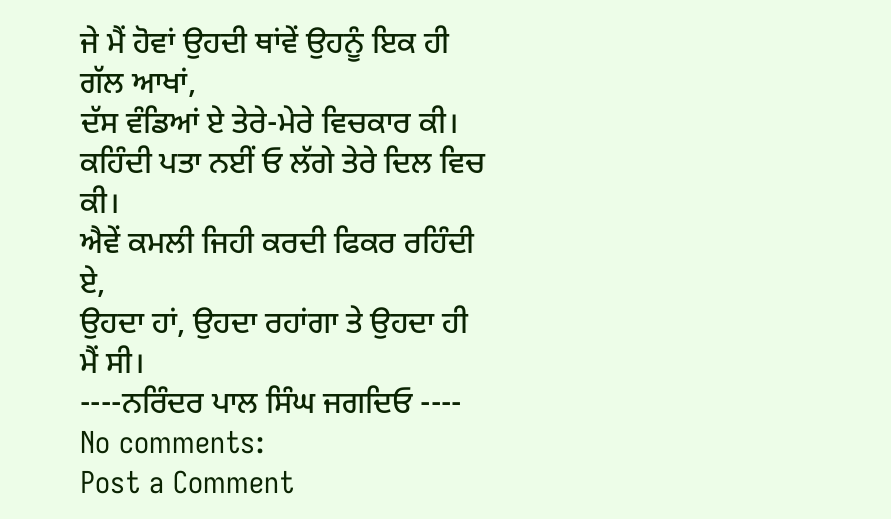ਜੇ ਮੈਂ ਹੋਵਾਂ ਉਹਦੀ ਥਾਂਵੇਂ ਉਹਨੂੰ ਇਕ ਹੀ ਗੱਲ ਆਖਾਂ,
ਦੱਸ ਵੰਡਿਆਂ ਏ ਤੇਰੇ-ਮੇਰੇ ਵਿਚਕਾਰ ਕੀ।
ਕਹਿੰਦੀ ਪਤਾ ਨਈਂ ਓ ਲੱਗੇ ਤੇਰੇ ਦਿਲ ਵਿਚ ਕੀ।
ਐਵੇਂ ਕਮਲੀ ਜਿਹੀ ਕਰਦੀ ਫਿਕਰ ਰਹਿੰਦੀ ਏ,
ਉਹਦਾ ਹਾਂ, ਉਹਦਾ ਰਹਾਂਗਾ ਤੇ ਉਹਦਾ ਹੀ ਮੈਂ ਸੀ।
----ਨਰਿੰਦਰ ਪਾਲ ਸਿੰਘ ਜਗਦਿਓ ----
No comments:
Post a Comment